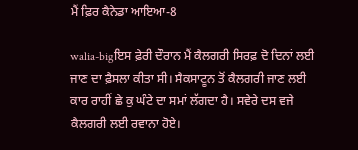ਮੈਂ ਫ਼ਿਰ ਕੈਨੇਡਾ ਆਇਆ-8

walia-bigਇਸ ਫ਼ੇਰੀ ਦੌਰਾਨ ਮੈਂ ਕੈਲਗਰੀ ਸਿਰਫ਼ ਦੋ ਦਿਨਾਂ ਲਈ ਜਾਣ ਦਾ ਫ਼ੈਸਲਾ ਕੀਤਾ ਸੀ। ਸੈਕਸਾਟੂਨ ਤੋਂ ਕੈਲਗਰੀ ਜਾਣ ਲਈ ਕਾਰ ਰਾਹੀਂ ਛੇ ਕੁ ਘੰਟੇ ਦਾ ਸਮਾਂ ਲੱਗਦਾ ਹੈ। ਸਵੇਰੇ ਦਸ ਵਜੇ ਕੈਲਗਰੀ ਲਈ ਰਵਾਨਾ ਹੋਏ।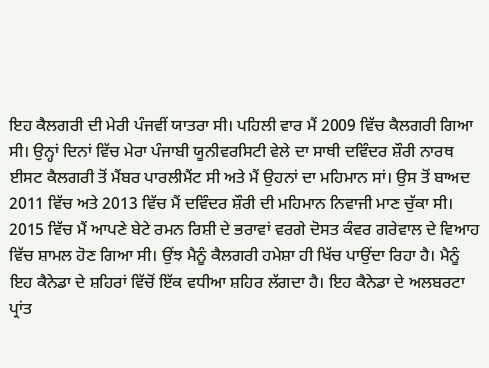ਇਹ ਕੈਲਗਰੀ ਦੀ ਮੇਰੀ ਪੰਜਵੀਂ ਯਾਤਰਾ ਸੀ। ਪਹਿਲੀ ਵਾਰ ਮੈਂ 2009 ਵਿੱਚ ਕੈਲਗਰੀ ਗਿਆ ਸੀ। ਉਨ੍ਹਾਂ ਦਿਨਾਂ ਵਿੱਚ ਮੇਰਾ ਪੰਜਾਬੀ ਯੂਨੀਵਰਸਿਟੀ ਵੇਲੇ ਦਾ ਸਾਥੀ ਦਵਿੰਦਰ ਸ਼ੌਰੀ ਨਾਰਥ ਈਸਟ ਕੈਲਗਰੀ ਤੋਂ ਮੈਂਬਰ ਪਾਰਲੀਮੈਂਟ ਸੀ ਅਤੇ ਮੈਂ ਉਹਨਾਂ ਦਾ ਮਹਿਮਾਨ ਸਾਂ। ਉਸ ਤੋਂ ਬਾਅਦ 2011 ਵਿੱਚ ਅਤੇ 2013 ਵਿੱਚ ਮੈਂ ਦਵਿੰਦਰ ਸ਼ੌਰੀ ਦੀ ਮਹਿਮਾਨ ਨਿਵਾਜੀ ਮਾਣ ਚੁੱਕਾ ਸੀ। 2015 ਵਿੱਚ ਮੈਂ ਆਪਣੇ ਬੇਟੇ ਰਮਨ ਰਿਸ਼ੀ ਦੇ ਭਰਾਵਾਂ ਵਰਗੇ ਦੋਸਤ ਕੰਵਰ ਗਰੇਵਾਲ ਦੇ ਵਿਆਹ ਵਿੱਚ ਸ਼ਾਮਲ ਹੋਣ ਗਿਆ ਸੀ। ਉਂਝ ਮੈਨੂੰ ਕੈਲਗਰੀ ਹਮੇਸ਼ਾ ਹੀ ਖਿੱਚ ਪਾਉਂਦਾ ਰਿਹਾ ਹੈ। ਮੈਨੂੰ ਇਹ ਕੈਨੇਡਾ ਦੇ ਸ਼ਹਿਰਾਂ ਵਿੱਚੋਂ ਇੱਕ ਵਧੀਆ ਸ਼ਹਿਰ ਲੱਗਦਾ ਹੈ। ਇਹ ਕੈਨੇਡਾ ਦੇ ਅਲਬਰਟਾ ਪ੍ਰਾਂਤ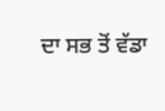ਦਾ ਸਭ ਤੋਂ ਵੱਡਾ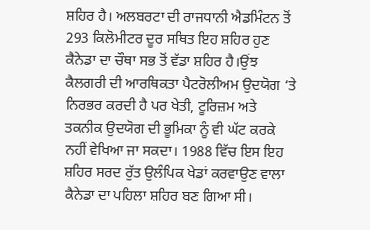ਸ਼ਹਿਰ ਹੈ। ਅਲਬਰਟਾ ਦੀ ਰਾਜਧਾਨੀ ਐਡਮਿੰਟਨ ਤੋਂ 293 ਕਿਲੋਮੀਟਰ ਦੂਰ ਸਥਿਤ ਇਹ ਸ਼ਹਿਰ ਹੁਣ ਕੈਨੇਡਾ ਦਾ ਚੌਥਾ ਸਭ ਤੋਂ ਵੱਡਾ ਸ਼ਹਿਰ ਹੈ।ਉਂਝ ਕੈਲਗਰੀ ਦੀ ਆਰਥਿਕਤਾ ਪੈਟਰੋਲੀਅਮ ਉਦਯੋਗ ‘ਤੇ ਨਿਰਭਰ ਕਰਦੀ ਹੈ ਪਰ ਖੇਤੀ, ਟੂਰਿਜ਼ਮ ਅਤੇ ਤਕਨੀਕ ਉਦਯੋਗ ਦੀ ਭੂਮਿਕਾ ਨੂੰ ਵੀ ਘੱਟ ਕਰਕੇ ਨਹੀਂ ਵੇਖਿਆ ਜਾ ਸਕਦਾ। 1988 ਵਿੱਚ ਇਸ ਇਹ ਸ਼ਹਿਰ ਸਰਦ ਰੁੱਤ ਉਲੰਪਿਕ ਖੇਡਾਂ ਕਰਵਾਉਣ ਵਾਲਾ ਕੈਨੇਡਾ ਦਾ ਪਹਿਲਾ ਸ਼ਹਿਰ ਬਣ ਗਿਆ ਸੀ।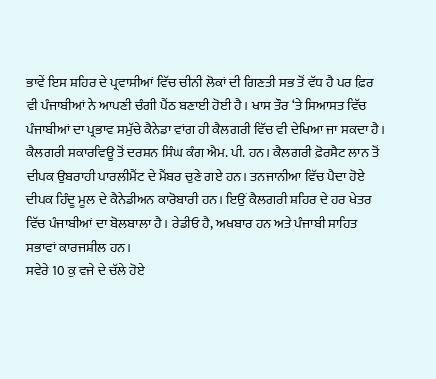ਭਾਵੇਂ ਇਸ ਸ਼ਹਿਰ ਦੇ ਪ੍ਰਵਾਸੀਆਂ ਵਿੱਚ ਚੀਨੀ ਲੋਕਾਂ ਦੀ ਗਿਣਤੀ ਸਭ ਤੋਂ ਵੱਧ ਹੈ ਪਰ ਫ਼ਿਰ ਵੀ ਪੰਜਾਬੀਆਂ ਨੇ ਆਪਣੀ ਚੰਗੀ ਪੈਂਠ ਬਣਾਈ ਹੋਈ ਹੈ। ਖਾਸ ਤੌਰ ‘ਤੇ ਸਿਆਸਤ ਵਿੱਚ ਪੰਜਾਬੀਆਂ ਦਾ ਪ੍ਰਭਾਵ ਸਮੁੱਚੇ ਕੈਨੇਡਾ ਵਾਂਗ ਹੀ ਕੈਲਗਰੀ ਵਿੱਚ ਵੀ ਦੇਖਿਆ ਜਾ ਸਕਦਾ ਹੈ। ਕੈਲਗਰੀ ਸਕਾਰਵਿਊ ਤੋਂ ਦਰਸ਼ਨ ਸਿੰਘ ਕੰਗ ਐਮ. ਪੀ. ਹਨ। ਕੈਲਗਰੀ ਫ਼ੋਰਸੈਟ ਲਾਨ ਤੋਂ ਦੀਪਕ ਉਬਰਾਹੀ ਪਾਰਲੀਮੈਂਟ ਦੇ ਮੈਂਬਰ ਚੁਣੇ ਗਏ ਹਨ। ਤਨਜਾਨੀਆ ਵਿੱਚ ਪੈਦਾ ਹੋਏ ਦੀਪਕ ਹਿੰਦੂ ਮੂਲ ਦੇ ਕੈਨੇਡੀਅਨ ਕਾਰੋਬਾਰੀ ਹਨ। ਇਉਂ ਕੈਲਗਰੀ ਸ਼ਹਿਰ ਦੇ ਹਰ ਖੇਤਰ ਵਿੱਚ ਪੰਜਾਬੀਆਂ ਦਾ ਬੋਲਬਾਲਾ ਹੈ। ਰੇਡੀਓ ਹੈ, ਅਖਬਾਰ ਹਨ ਅਤੇ ਪੰਜਾਬੀ ਸਾਹਿਤ ਸਭਾਵਾਂ ਕਾਰਜਸ਼ੀਲ ਹਨ।
ਸਵੇਰੇ 10 ਕੁ ਵਜੇ ਦੇ ਚੱਲੇ ਹੋਏ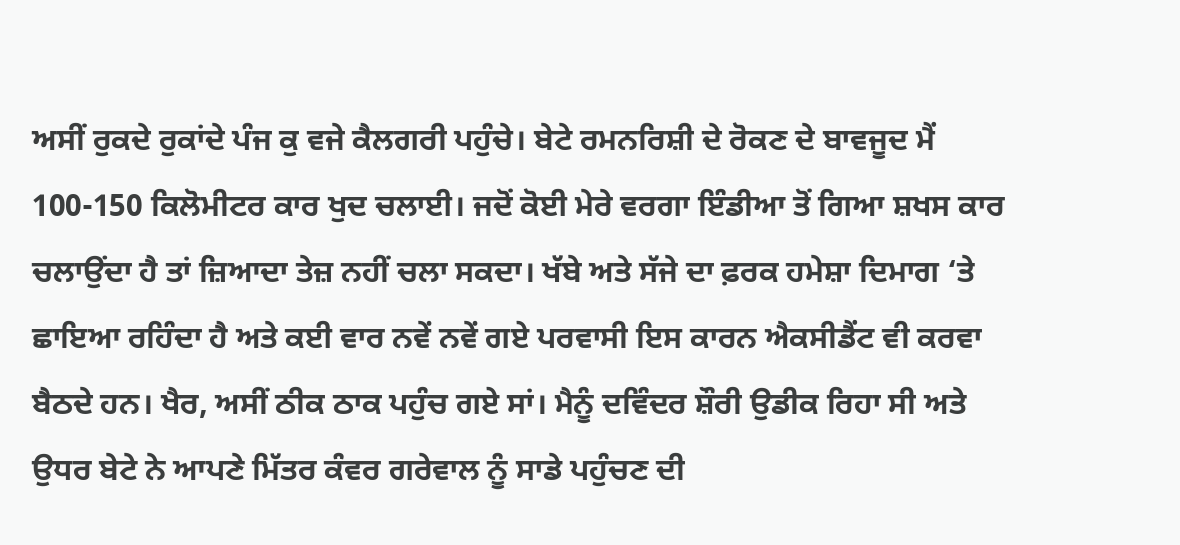ਅਸੀਂ ਰੁਕਦੇ ਰੁਕਾਂਦੇ ਪੰਜ ਕੁ ਵਜੇ ਕੈਲਗਰੀ ਪਹੁੰਚੇ। ਬੇਟੇ ਰਮਨਰਿਸ਼ੀ ਦੇ ਰੋਕਣ ਦੇ ਬਾਵਜੂਦ ਮੈਂ 100-150 ਕਿਲੋਮੀਟਰ ਕਾਰ ਖੁਦ ਚਲਾਈ। ਜਦੋਂ ਕੋਈ ਮੇਰੇ ਵਰਗਾ ਇੰਡੀਆ ਤੋਂ ਗਿਆ ਸ਼ਖਸ ਕਾਰ ਚਲਾਉਂਦਾ ਹੈ ਤਾਂ ਜ਼ਿਆਦਾ ਤੇਜ਼ ਨਹੀਂ ਚਲਾ ਸਕਦਾ। ਖੱਬੇ ਅਤੇ ਸੱਜੇ ਦਾ ਫ਼ਰਕ ਹਮੇਸ਼ਾ ਦਿਮਾਗ ‘ਤੇ ਛਾਇਆ ਰਹਿੰਦਾ ਹੈ ਅਤੇ ਕਈ ਵਾਰ ਨਵੇਂ ਨਵੇਂ ਗਏ ਪਰਵਾਸੀ ਇਸ ਕਾਰਨ ਐਕਸੀਡੈਂਟ ਵੀ ਕਰਵਾ ਬੈਠਦੇ ਹਨ। ਖੈਰ, ਅਸੀਂ ਠੀਕ ਠਾਕ ਪਹੁੰਚ ਗਏ ਸਾਂ। ਮੈਨੂੰ ਦਵਿੰਦਰ ਸ਼ੌਰੀ ਉਡੀਕ ਰਿਹਾ ਸੀ ਅਤੇ ਉਧਰ ਬੇਟੇ ਨੇ ਆਪਣੇ ਮਿੱਤਰ ਕੰਵਰ ਗਰੇਵਾਲ ਨੂੰ ਸਾਡੇ ਪਹੁੰਚਣ ਦੀ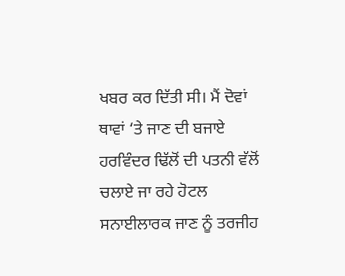ਖਬਰ ਕਰ ਦਿੱਤੀ ਸੀ। ਮੈਂ ਦੋਵਾਂ ਥਾਵਾਂ ‘ਤੇ ਜਾਣ ਦੀ ਬਜਾਏ ਹਰਵਿੰਦਰ ਢਿੱਲੋਂ ਦੀ ਪਤਨੀ ਵੱਲੋਂ ਚਲਾਏ ਜਾ ਰਹੇ ਹੋਟਲ ਸਨਾਈਲਾਰਕ ਜਾਣ ਨੂੰ ਤਰਜੀਹ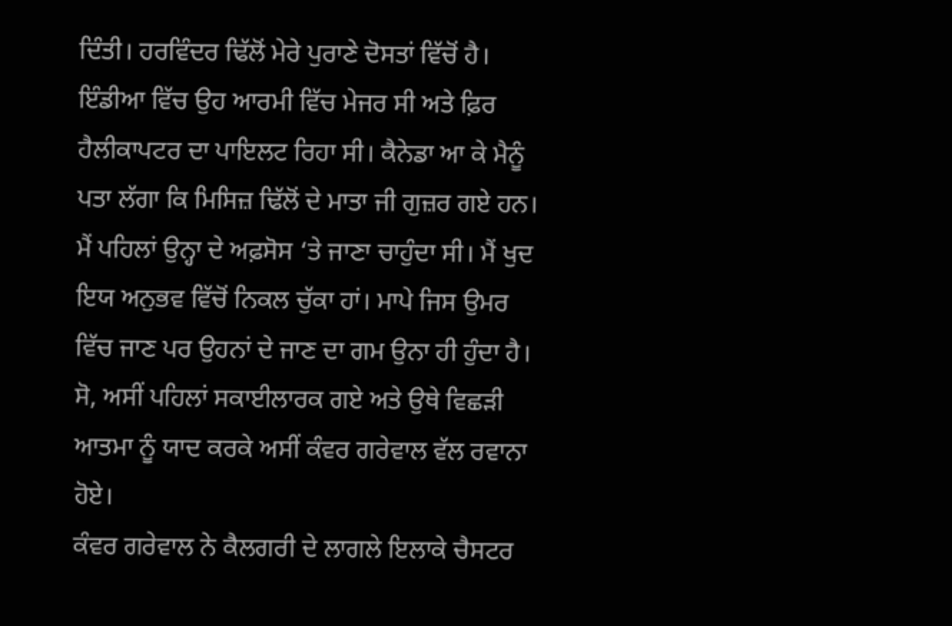ਦਿੰਤੀ। ਹਰਵਿੰਦਰ ਢਿੱਲੋਂ ਮੇਰੇ ਪੁਰਾਣੇ ਦੋਸਤਾਂ ਵਿੱਚੋਂ ਹੈ। ਇੰਡੀਆ ਵਿੱਚ ਉਹ ਆਰਮੀ ਵਿੱਚ ਮੇਜਰ ਸੀ ਅਤੇ ਫ਼ਿਰ ਹੈਲੀਕਾਪਟਰ ਦਾ ਪਾਇਲਟ ਰਿਹਾ ਸੀ। ਕੈਨੇਡਾ ਆ ਕੇ ਮੈਨੂੰ ਪਤਾ ਲੱਗਾ ਕਿ ਮਿਸਿਜ਼ ਢਿੱਲੋਂ ਦੇ ਮਾਤਾ ਜੀ ਗੁਜ਼ਰ ਗਏ ਹਨ। ਮੈਂ ਪਹਿਲਾਂ ਉਨ੍ਹਾ ਦੇ ਅਫ਼ਸੋਸ ‘ਤੇ ਜਾਣਾ ਚਾਹੁੰਦਾ ਸੀ। ਮੈਂ ਖੁਦ ਇਯ ਅਨੁਭਵ ਵਿੱਚੋਂ ਨਿਕਲ ਚੁੱਕਾ ਹਾਂ। ਮਾਪੇ ਜਿਸ ਉਮਰ ਵਿੱਚ ਜਾਣ ਪਰ ਉਹਨਾਂ ਦੇ ਜਾਣ ਦਾ ਗਮ ਉਨਾ ਹੀ ਹੁੰਦਾ ਹੈ। ਸੋ, ਅਸੀਂ ਪਹਿਲਾਂ ਸਕਾਈਲਾਰਕ ਗਏ ਅਤੇ ਉਥੇ ਵਿਛੜੀ ਆਤਮਾ ਨੂੰ ਯਾਦ ਕਰਕੇ ਅਸੀਂ ਕੰਵਰ ਗਰੇਵਾਲ ਵੱਲ ਰਵਾਨਾ ਹੋਏ।
ਕੰਵਰ ਗਰੇਵਾਲ ਨੇ ਕੈਲਗਰੀ ਦੇ ਲਾਗਲੇ ਇਲਾਕੇ ਚੈਸਟਰ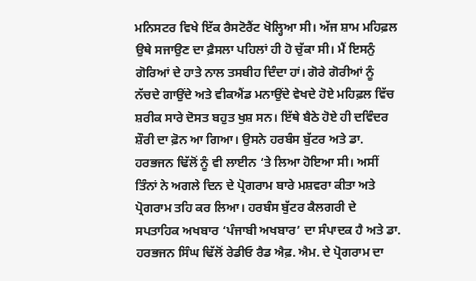ਮਨਿਸਟਰ ਵਿਖੇ ਇੱਕ ਰੈਸਟੋਰੈਂਟ ਖੋਲ੍ਹਿਆ ਸੀ। ਅੱਜ ਸ਼ਾਮ ਮਹਿਫ਼ਲ ਉਥੇ ਸਜਾਉਣ ਦਾ ਫ਼ੈਸਲਾ ਪਹਿਲਾਂ ਹੀ ਹੋ ਚੁੱਕਾ ਸੀ। ਮੈਂ ਇਸਨੁੰ ਗੋਰਿਆਂ ਦੇ ਹਾਤੇ ਨਾਲ ਤਸਬੀਹ ਦਿੰਦਾ ਹਾਂ। ਗੋਰੇ ਗੋਰੀਆਂ ਨੂੰ ਨੱਚਦੇ ਗਾਉਂਦੇ ਅਤੇ ਵੀਕਐਂਡ ਮਨਾਉਂਦੇ ਵੇਖਦੇ ਹੋਏ ਮਹਿਫ਼ਲ ਵਿੱਚ ਸ਼ਰੀਕ ਸਾਰੇ ਦੋਸਤ ਬਹੁਤ ਖੁਸ਼ ਸਨ। ਇੱਥੇ ਬੈਠੇ ਹੋਏ ਹੀ ਦਵਿੰਦਰ ਸ਼ੌਰੀ ਦਾ ਫ਼ੋਨ ਆ ਗਿਆ। ਉਸਨੇ ਹਰਬੰਸ ਬੁੱਟਰ ਅਤੇ ਡਾ. ਹਰਭਜਨ ਢਿੱਲੋਂ ਨੂੰ ਵੀ ਲਾਈਨ ‘ਤੇ ਲਿਆ ਹੋਇਆ ਸੀ। ਅਸੀਂ ਤਿੰਨਾਂ ਨੇ ਅਗਲੇ ਦਿਨ ਦੇ ਪ੍ਰੋਗਰਾਮ ਬਾਰੇ ਮਸ਼ਵਰਾ ਕੀਤਾ ਅਤੇ ਪ੍ਰੋਗਰਾਮ ਤਹਿ ਕਰ ਲਿਆ। ਹਰਬੰਸ ਬੁੱਟਰ ਕੈਲਗਰੀ ਦੇ ਸਪਤਾਹਿਕ ਅਖਬਾਰ ‘ਪੰਜਾਬੀ ਅਖਬਾਰ’ ਦਾ ਸੰਪਾਦਕ ਹੈ ਅਤੇ ਡਾ. ਹਰਭਜਨ ਸਿੰਘ ਢਿੱਲੋਂ ਰੇਡੀਓ ਰੈਡ ਐਫ਼. ਐਮ. ਦੇ ਪ੍ਰੋਗਰਾਮ ਦਾ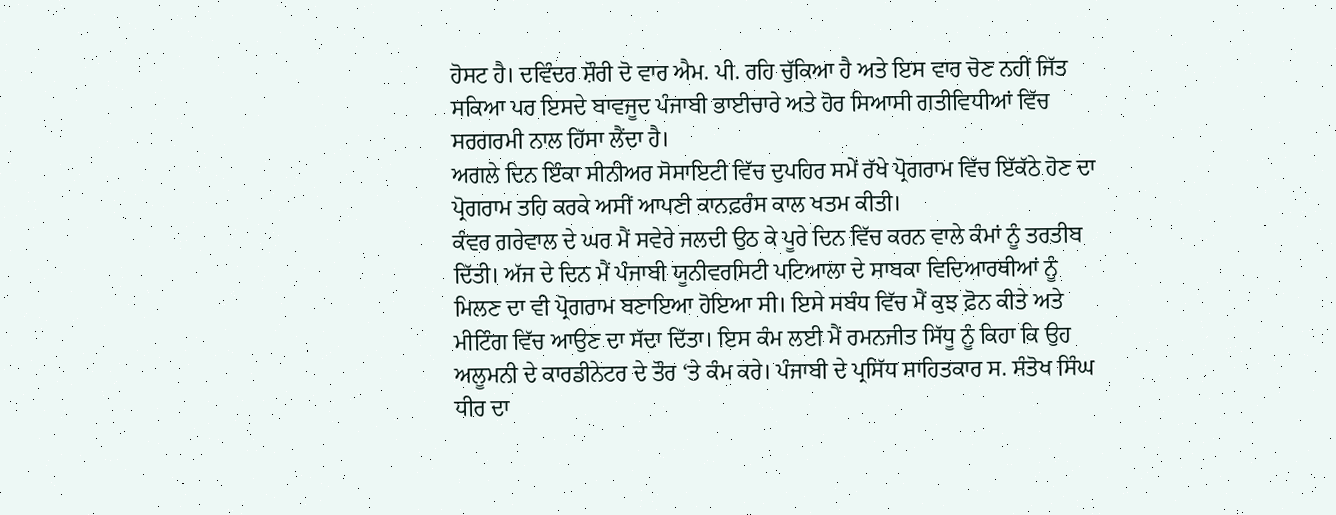ਹੋਸਟ ਹੈ। ਦਵਿੰਦਰ ਸ਼ੌਰੀ ਦੋ ਵਾਰ ਐਮ. ਪੀ. ਰਹਿ ਚੁੱਕਿਆ ਹੈ ਅਤੇ ਇਸ ਵਾਰ ਚੋਣ ਨਹੀਂ ਜਿੱਤ ਸਕਿਆ ਪਰ ਇਸਦੇ ਬਾਵਜੂਦ ਪੰਜਾਬੀ ਭਾਈਚਾਰੇ ਅਤੇ ਹੋਰ ਸਿਆਸੀ ਗਤੀਵਿਧੀਆਂ ਵਿੱਚ ਸਰਗਰਮੀ ਨਾਲ ਹਿੱਸਾ ਲੈਂਦਾ ਹੈ।
ਅਗਲੇ ਦਿਨ ਇੰਕਾ ਸੀਨੀਅਰ ਸੋਸਾਇਟੀ ਵਿੱਚ ਦੁਪਹਿਰ ਸਮੇਂ ਰੱਖੇ ਪ੍ਰੋਗਰਾਮ ਵਿੱਚ ਇੱਕੱਠੇ ਹੋਣ ਦਾ ਪ੍ਰੋਗਰਾਮ ਤਹਿ ਕਰਕੇ ਅਸੀਂ ਆਪਣੀ ਕਾਨਫ਼ਰੰਸ ਕਾਲ ਖਤਮ ਕੀਤੀ।
ਕੰਵਰ ਗਰੇਵਾਲ ਦੇ ਘਰ ਮੈਂ ਸਵੇਰੇ ਜਲਦੀ ਉਠ ਕੇ ਪੂਰੇ ਦਿਨ ਵਿੱਚ ਕਰਨ ਵਾਲੇ ਕੰਮਾਂ ਨੂੰ ਤਰਤੀਬ ਦਿੱਤੀ। ਅੱਜ ਦੇ ਦਿਨ ਮੈਂ ਪੰਜਾਬੀ ਯੂਨੀਵਰਸਿਟੀ ਪਟਿਆਲਾ ਦੇ ਸਾਬਕਾ ਵਿਦਿਆਰਥੀਆਂ ਨੂੰ ਮਿਲਣ ਦਾ ਵੀ ਪ੍ਰੋਗਰਾਮ ਬਣਾਇਆ ਹੋਇਆ ਸੀ। ਇਸੇ ਸਬੰਧ ਵਿੱਚ ਮੈਂ ਕੁਝ ਫ਼ੋਨ ਕੀਤੇ ਅਤੇ ਮੀਟਿੰਗ ਵਿੱਚ ਆਉਣ ਦਾ ਸੱਦਾ ਦਿੱਤਾ। ਇਸ ਕੰਮ ਲਈ ਮੈਂ ਰਮਨਜੀਤ ਸਿੱਧੂ ਨੂੰ ਕਿਹਾ ਕਿ ਉਹ ਅਲੂਮਨੀ ਦੇ ਕਾਰਡੀਨੇਟਰ ਦੇ ਤੌਰ ‘ਤੇ ਕੰਮ ਕਰੇ। ਪੰਜਾਬੀ ਦੇ ਪ੍ਰਸਿੱਧ ਸਾਹਿਤਕਾਰ ਸ. ਸੰਤੋਖ ਸਿੰਘ ਧੀਰ ਦਾ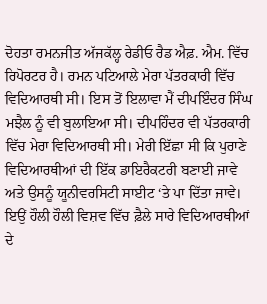ਦੋਹਤਾ ਰਮਨਜੀਤ ਅੱਜਕੱਲ੍ਹ ਰੇਡੀਓ ਰੈਡ ਐਫ਼. ਐਮ. ਵਿੱਚ ਰਿਪੋਰਟਰ ਹੈ। ਰਮਨ ਪਟਿਆਲੇ ਮੇਰਾ ਪੱਤਰਕਾਰੀ ਵਿੱਚ ਵਿਦਿਆਰਥੀ ਸੀ। ਇਸ ਤੋਂ ਇਲਾਵਾ ਮੈਂ ਦੀਪਇੰਦਰ ਸਿੰਘ ਮਝੈਲ ਨੂੰ ਵੀ ਬੁਲਾਇਆ ਸੀ। ਦੀਪਹਿੰਦਰ ਵੀ ਪੱਤਰਕਾਰੀ ਵਿੱਚ ਮੇਰਾ ਵਿਦਿਆਰਥੀ ਸੀ। ਮੇਰੀ ਇੱਛਾ ਸੀ ਕਿ ਪੁਰਾਣੇ ਵਿਦਿਆਰਥੀਆਂ ਦੀ ਇੱਕ ਡਾਇਰੈਕਟਰੀ ਬਣਾਈ ਜਾਵੇ ਅਤੇ ਉਸਨੂੰ ਯੂਨੀਵਰਸਿਟੀ ਸਾਈਟ ‘ਤੇ ਪਾ ਦਿੱਤਾ ਜਾਵੇ। ਇਉਂ ਹੌਲੀ ਹੌਲੀ ਵਿਸ਼ਵ ਵਿੱਚ ਫ਼ੈਲੇ ਸਾਰੇ ਵਿਦਿਆਰਥੀਆਂ ਦੇ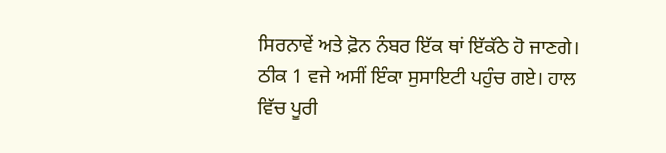ਸਿਰਨਾਵੇਂ ਅਤੇ ਫ਼ੋਨ ਨੰਬਰ ਇੱਕ ਥਾਂ ਇੱਕੱਠੇ ਹੋ ਜਾਣਗੇ।
ਠੀਕ 1 ਵਜੇ ਅਸੀਂ ਇੰਕਾ ਸੁਸਾਇਟੀ ਪਹੁੰਚ ਗਏ। ਹਾਲ ਵਿੱਚ ਪੂਰੀ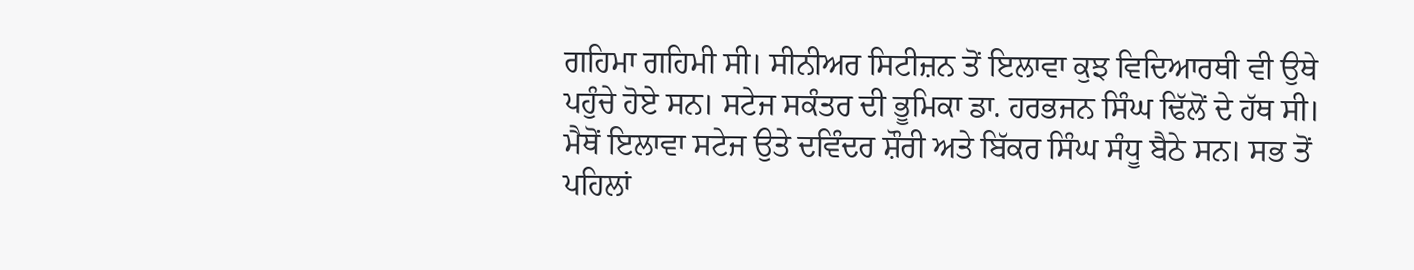ਗਹਿਮਾ ਗਹਿਮੀ ਸੀ। ਸੀਨੀਅਰ ਸਿਟੀਜ਼ਨ ਤੋਂ ਇਲਾਵਾ ਕੁਝ ਵਿਦਿਆਰਥੀ ਵੀ ਉਥੇ ਪਹੁੰਚੇ ਹੋਏ ਸਨ। ਸਟੇਜ ਸਕੰਤਰ ਦੀ ਭੂਮਿਕਾ ਡਾ. ਹਰਭਜਨ ਸਿੰਘ ਢਿੱਲੋਂ ਦੇ ਹੱਥ ਸੀ। ਮੈਥੋਂ ਇਲਾਵਾ ਸਟੇਜ ਉਤੇ ਦਵਿੰਦਰ ਸ਼ੌਰੀ ਅਤੇ ਬਿੱਕਰ ਸਿੰਘ ਸੰਧੂ ਬੈਠੇ ਸਨ। ਸਭ ਤੋਂ ਪਹਿਲਾਂ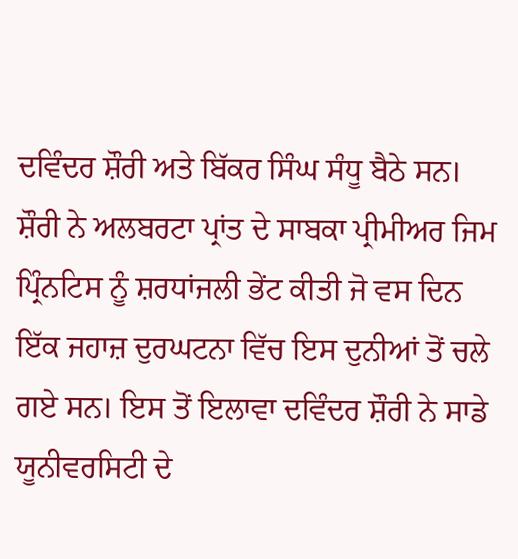ਦਵਿੰਦਰ ਸ਼ੌਰੀ ਅਤੇ ਬਿੱਕਰ ਸਿੰਘ ਸੰਧੂ ਬੈਠੇ ਸਨ। ਸ਼ੌਰੀ ਨੇ ਅਲਬਰਟਾ ਪ੍ਰਾਂਤ ਦੇ ਸਾਬਕਾ ਪ੍ਰੀਮੀਅਰ ਜਿਮ ਪ੍ਰਿੰਨਟਿਸ ਨੂੰ ਸ਼ਰਧਾਂਜਲੀ ਭੇਂਟ ਕੀਤੀ ਜੋ ਵਸ ਦਿਨ ਇੱਕ ਜਹਾਜ਼ ਦੁਰਘਟਨਾ ਵਿੱਚ ਇਸ ਦੁਨੀਆਂ ਤੋਂ ਚਲੇ ਗਏ ਸਨ। ਇਸ ਤੋਂ ਇਲਾਵਾ ਦਵਿੰਦਰ ਸ਼ੌਰੀ ਨੇ ਸਾਡੇ ਯੂਨੀਵਰਸਿਟੀ ਦੇ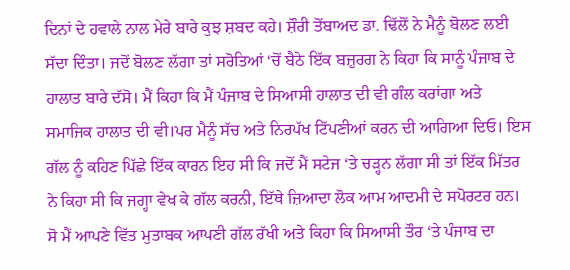ਦਿਨਾਂ ਦੇ ਹਵਾਲੇ ਨਾਲ ਮੇਰੇ ਬਾਰੇ ਕੁਝ ਸ਼ਬਦ ਕਹੇ। ਸ਼ੌਰੀ ਤੋਂਬਾਅਦ ਡਾ. ਢਿੱਲੋਂ ਨੇ ਮੈਨੂੰ ਬੋਲਣ ਲਈ ਸੱਦਾ ਦਿੰਤਾ। ਜਦੋਂ ਬੋਲਣ ਲੱਗਾ ਤਾਂ ਸਰੋਤਿਆਂ ‘ਚੋਂ ਬੈਠੇ ਇੱਕ ਬਜ਼ੁਰਗ ਨੇ ਕਿਹਾ ਕਿ ਸਾਨੂੰ ਪੰਜਾਬ ਦੇ ਹਾਲਾਤ ਬਾਰੇ ਦੱਸੋ। ਮੈਂ ਕਿਹਾ ਕਿ ਮੈਂ ਪੰਜਾਬ ਦੇ ਸਿਆਸੀ ਹਾਲਾਤ ਦੀ ਵੀ ਗੰਲ ਕਰਾਂਗਾ ਅਤੇ ਸਮਾਜਿਕ ਹਾਲਾਤ ਦੀ ਵੀ।ਪਰ ਮੈਨੂੰ ਸੱਚ ਅਤੇ ਨਿਰਪੱਖ ਟਿੱਪਣੀਆਂ ਕਰਨ ਦੀ ਆਗਿਆ ਦਿਓ। ਇਸ ਗੱਲ ਨੂੰ ਕਹਿਣ ਪਿੱਛੇ ਇੱਕ ਕਾਰਨ ਇਹ ਸੀ ਕਿ ਜਦੋਂ ਮੈਂ ਸਟੇਜ ‘ਤੇ ਚੜ੍ਹਨ ਲੱਗਾ ਸੀ ਤਾਂ ਇੱਕ ਮਿੱਤਰ ਨੇ ਕਿਹਾ ਸੀ ਕਿ ਜਗ੍ਹਾ ਵੇਖ ਕੇ ਗੱਲ ਕਰਨੀ, ਇੱਥੇ ਜ਼ਿਆਦਾ ਲੋਕ ਆਮ ਆਦਮੀ ਦੇ ਸਪੋਰਟਰ ਹਨ। ਸੋ ਮੈਂ ਆਪਣੇ ਵਿੱਤ ਮੁਤਾਬਕ ਆਪਣੀ ਗੱਲ ਰੱਖੀ ਅਤੇ ਕਿਹਾ ਕਿ ਸਿਆਸੀ ਤੌਰ ‘ਤੇ ਪੰਜਾਬ ਦਾ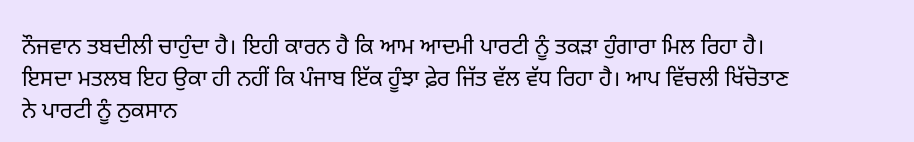ਨੌਜਵਾਨ ਤਬਦੀਲੀ ਚਾਹੁੰਦਾ ਹੈ। ਇਹੀ ਕਾਰਨ ਹੈ ਕਿ ਆਮ ਆਦਮੀ ਪਾਰਟੀ ਨੂੰ ਤਕੜਾ ਹੁੰਗਾਰਾ ਮਿਲ ਰਿਹਾ ਹੈ। ਇਸਦਾ ਮਤਲਬ ਇਹ ਉਕਾ ਹੀ ਨਹੀਂ ਕਿ ਪੰਜਾਬ ਇੱਕ ਹੂੰਝਾ ਫ਼ੇਰ ਜਿੱਤ ਵੱਲ ਵੱਧ ਰਿਹਾ ਹੈ। ਆਪ ਵਿੱਚਲੀ ਖਿੱਚੋਤਾਣ ਨੇ ਪਾਰਟੀ ਨੂੰ ਨੁਕਸਾਨ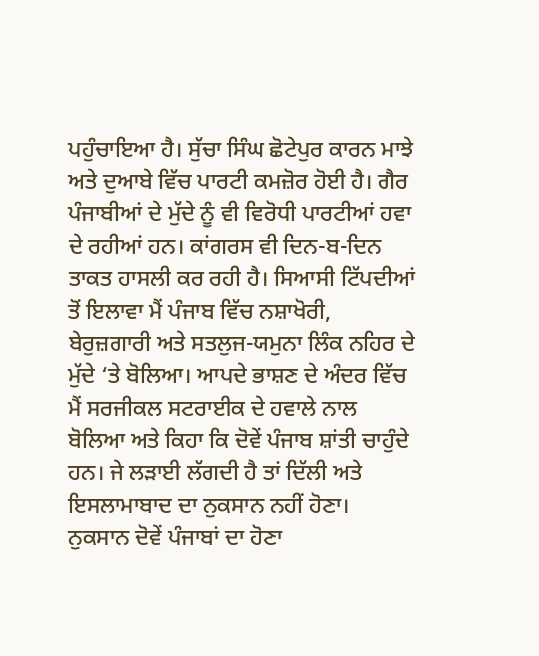ਪਹੁੰਚਾਇਆ ਹੈ। ਸੁੱਚਾ ਸਿੰਘ ਛੋਟੇਪੁਰ ਕਾਰਨ ਮਾਝੇ ਅਤੇ ਦੁਆਬੇ ਵਿੱਚ ਪਾਰਟੀ ਕਮਜ਼ੋਰ ਹੋਈ ਹੈ। ਗੈਰ ਪੰਜਾਬੀਆਂ ਦੇ ਮੁੱਦੇ ਨੂੰ ਵੀ ਵਿਰੋਧੀ ਪਾਰਟੀਆਂ ਹਵਾ ਦੇ ਰਹੀਆਂ ਹਨ। ਕਾਂਗਰਸ ਵੀ ਦਿਨ-ਬ-ਦਿਨ ਤਾਕਤ ਹਾਸਲੀ ਕਰ ਰਹੀ ਹੈ। ਸਿਆਸੀ ਟਿੱਪਦੀਆਂ ਤੋਂ ਇਲਾਵਾ ਮੈਂ ਪੰਜਾਬ ਵਿੱਚ ਨਸ਼ਾਖੋਰੀ, ਬੇਰੁਜ਼ਗਾਰੀ ਅਤੇ ਸਤਲੁਜ-ਯਮੁਨਾ ਲਿੰਕ ਨਹਿਰ ਦੇ ਮੁੱਦੇ ‘ਤੇ ਬੋਲਿਆ। ਆਪਦੇ ਭਾਸ਼ਣ ਦੇ ਅੰਦਰ ਵਿੱਚ ਮੈਂ ਸਰਜੀਕਲ ਸਟਰਾਈਕ ਦੇ ਹਵਾਲੇ ਨਾਲ ਬੋਲਿਆ ਅਤੇ ਕਿਹਾ ਕਿ ਦੋਵੇਂ ਪੰਜਾਬ ਸ਼ਾਂਤੀ ਚਾਹੁੰਦੇ ਹਨ। ਜੇ ਲੜਾਈ ਲੱਗਦੀ ਹੈ ਤਾਂ ਦਿੱਲੀ ਅਤੇ ਇਸਲਾਮਾਬਾਦ ਦਾ ਨੁਕਸਾਨ ਨਹੀਂ ਹੋਣਾ। ਨੁਕਸਾਨ ਦੋਵੇਂ ਪੰਜਾਬਾਂ ਦਾ ਹੋਣਾ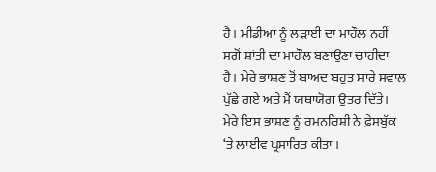ਹੈ। ਮੀਡੀਆ ਨੂੰ ਲੜਾਈ ਦਾ ਮਾਹੌਲ ਨਹੀਂ ਸਗੋਂ ਸ਼ਾਂਤੀ ਦਾ ਮਾਹੌਲ ਬਣਾਉਣਾ ਚਾਹੀਦਾ ਹੈ। ਮੇਰੇ ਭਾਸ਼ਣ ਤੋਂ ਬਾਅਦ ਬਹੁਤ ਸਾਰੇ ਸਵਾਲ ਪੁੱਛੇ ਗਏ ਅਤੇ ਮੈਂ ਯਥਾਯੋਗ ਉਤਰ ਦਿੱਤੇ। ਮੇਰੇ ਇਸ ਭਾਸ਼ਣ ਨੂੰ ਰਮਨਰਿਸ਼ੀ ਨੇ ਫ਼ੇਸਬੁੱਕ ‘ਤੇ ਲਾਈਵ ਪ੍ਰਸਾਰਿਤ ਕੀਤਾ।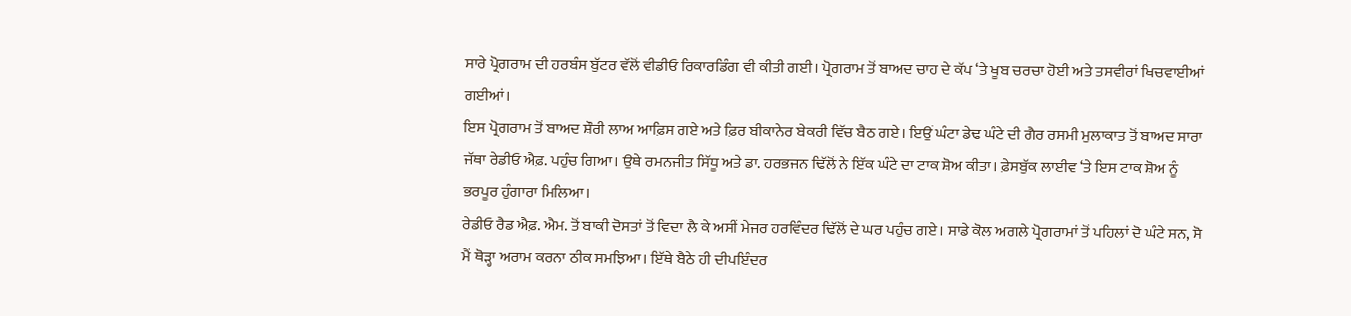ਸਾਰੇ ਪ੍ਰੋਗਰਾਮ ਦੀ ਹਰਬੰਸ ਬੁੱਟਰ ਵੱਲੋਂ ਵੀਡੀਓ ਰਿਕਾਰਡਿੰਗ ਵੀ ਕੀਤੀ ਗਈ। ਪ੍ਰੋਗਰਾਮ ਤੋਂ ਬਾਅਦ ਚਾਹ ਦੇ ਕੱਪ ‘ਤੇ ਖੂਬ ਚਰਚਾ ਹੋਈ ਅਤੇ ਤਸਵੀਰਾਂ ਖਿਚਵਾਈਆਂ ਗਈਆਂ।
ਇਸ ਪ੍ਰੋਗਰਾਮ ਤੋਂ ਬਾਅਦ ਸ਼ੌਰੀ ਲਾਅ ਆਫ਼ਿਸ ਗਏ ਅਤੇ ਫ਼ਿਰ ਬੀਕਾਨੇਰ ਬੇਕਰੀ ਵਿੱਚ ਬੈਠ ਗਏ। ਇਉਂ ਘੰਟਾ ਡੇਢ ਘੰਟੇ ਦੀ ਗੈਰ ਰਸਮੀ ਮੁਲਾਕਾਤ ਤੋਂ ਬਾਅਦ ਸਾਰਾ ਜੱਥਾ ਰੇਡੀਓ ਐਫ਼. ਪਹੁੰਚ ਗਿਆ। ਉਥੇ ਰਮਨਜੀਤ ਸਿੱਧੂ ਅਤੇ ਡਾ. ਹਰਭਜਨ ਢਿੱਲੋਂ ਨੇ ਇੱਕ ਘੰਟੇ ਦਾ ਟਾਕ ਸ਼ੋਅ ਕੀਤਾ। ਫ਼ੇਸਬੁੱਕ ਲਾਈਵ ‘ਤੇ ਇਸ ਟਾਕ ਸ਼ੋਅ ਨੂੰ ਭਰਪੂਰ ਹੁੰਗਾਰਾ ਮਿਲਿਆ।
ਰੇਡੀਓ ਰੈਡ ਐਫ਼. ਐਮ. ਤੋਂ ਬਾਕੀ ਦੋਸਤਾਂ ਤੋਂ ਵਿਦਾ ਲੈ ਕੇ ਅਸੀਂ ਮੇਜਰ ਹਰਵਿੰਦਰ ਢਿੱਲੋਂ ਦੇ ਘਰ ਪਹੁੰਚ ਗਏ। ਸਾਡੇ ਕੋਲ ਅਗਲੇ ਪ੍ਰੋਗਰਾਮਾਂ ਤੋਂ ਪਹਿਲਾਂ ਦੋ ਘੰਟੇ ਸਨ, ਸੋ ਮੈਂ ਥੋੜ੍ਹਾ ਅਰਾਮ ਕਰਨਾ ਠੀਕ ਸਮਝਿਆ। ਇੱਥੇ ਬੈਠੇ ਹੀ ਦੀਪਇੰਦਰ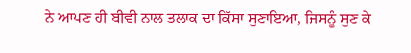ਨੇ ਆਪਣ ਹੀ ਬੀਵੀ ਨਾਲ ਤਲਾਕ ਦਾ ਕਿੱਸਾ ਸੁਣਾਇਆ, ਜਿਸਨੂੰ ਸੁਣ ਕੇ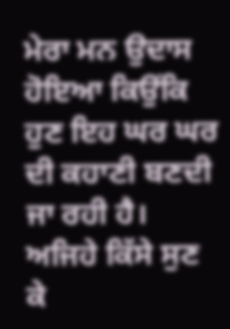ਮੇਰਾ ਮਨ ਉਦਾਸ ਹੋਇਆ ਕਿਉਂਕਿ ਹੁਣ ਇਹ ਘਰ ਘਰ ਦੀ ਕਹਾਣੀ ਬਣਦੀ ਜਾ ਰਹੀ ਹੈ। ਅਜਿਹੇ ਕਿੱਸੇ ਸੁਣ ਕੇ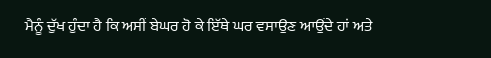ਮੈਨੂੰ ਦੁੱਖ ਹੁੰਦਾ ਹੈ ਕਿ ਅਸੀਂ ਬੇਘਰ ਹੋ ਕੇ ਇੱਥੇ ਘਰ ਵਸਾਉਣ ਆਉਂਦੇ ਹਾਂ ਅਤੇ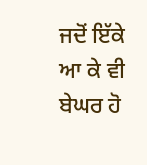ਜਦੋਂ ਇੱਕੇ ਆ ਕੇ ਵੀ ਬੇਘਰ ਹੋ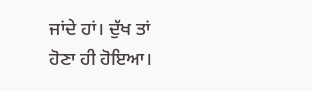ਜਾਂਦੇ ਹਾਂ। ਦੁੱਖ ਤਾਂ ਹੋਣਾ ਹੀ ਹੋਇਆ।